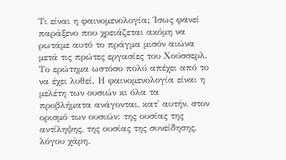Τι είναι η φαινομενολογία; Ίσως φανεί παράξενο που χρειάζεται ακόμη να ρωτάμε αυτό το πράγμα μισόν αιώνα μετά τις πρώτες εργασίες του Χούσσερλ. Το ερώτημα ωστόσο πολύ απέχει από το να έχει λυθεί. Η φαινομενολογία είναι η μελέτη των ουσιών κι όλα τα προβλήματα ανάγονται, κατ' αυτήν, στον ορισμό των ουσιών: της ουσίας της αντίληψης, της ουσίας της συνείδησης, λόγου χάρη.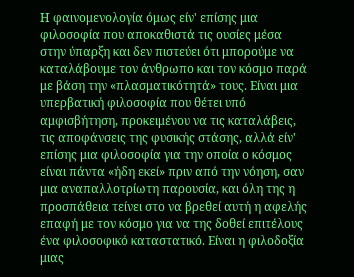Η φαινομενολογία όμως είν' επίσης μια φιλοσοφία που αποκαθιστά τις ουσίες μέσα στην ύπαρξη και δεν πιστεύει ότι μπορούμε να καταλάβουμε τον άνθρωπο και τον κόσμο παρά με βάση την «πλασματικότητά» τους. Είναι μια υπερβατική φιλοσοφία που θέτει υπό αμφισβήτηση, προκειμένου να τις καταλάβεις, τις αποφάνσεις της φυσικής στάσης, αλλά είν' επίσης μια φιλοσοφία για την οποία ο κόσμος είναι πάντα «ήδη εκεί» πριν από την νόηση, σαν μια αναπαλλοτρίωτη παρουσία, και όλη της η προσπάθεια τείνει στο να βρεθεί αυτή η αφελής επαφή με τον κόσμο για να της δοθεί επιτέλους ένα φιλοσοφικό καταστατικό. Είναι η φιλοδοξία μιας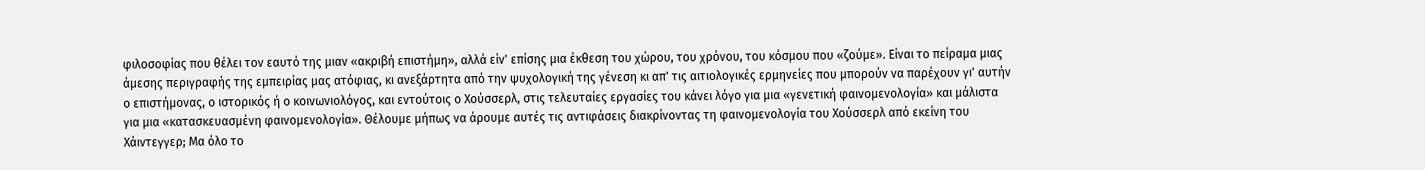φιλοσοφίας που θέλει τον εαυτό της μιαν «ακριβή επιστήμη», αλλά είν' επίσης μια έκθεση του χώρου, του χρόνου, του κόσμου που «ζούμε». Είναι το πείραμα μιας άμεσης περιγραφής της εμπειρίας μας ατόφιας, κι ανεξάρτητα από την ψυχολογική της γένεση κι απ' τις αιτιολογικές ερμηνείες που μπορούν να παρέχουν γι' αυτήν ο επιστήμονας, ο ιστορικός ή ο κοινωνιολόγος, και εντούτοις ο Χούσσερλ, στις τελευταίες εργασίες του κάνει λόγο για μια «γενετική φαινομενολογία» και μάλιστα για μια «κατασκευασμένη φαινομενολογία». Θέλουμε μήπως να άρουμε αυτές τις αντιφάσεις διακρίνοντας τη φαινομενολογία του Χούσσερλ από εκείνη του Χάιντεγγερ; Μα όλο το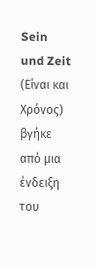Sein und Zeit (Είναι και Χρόνος) βγήκε από μια ένδειξη του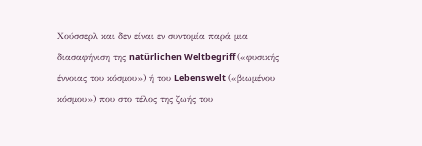Χούσσερλ και δεν είναι εν συντομία παρά μια διασαφήνιση της natürlichen Weltbegriff («φυσικής έννοιας του κόσμου») ή του Lebenswelt («βιωμένου κόσμου») που στο τέλος της ζωής του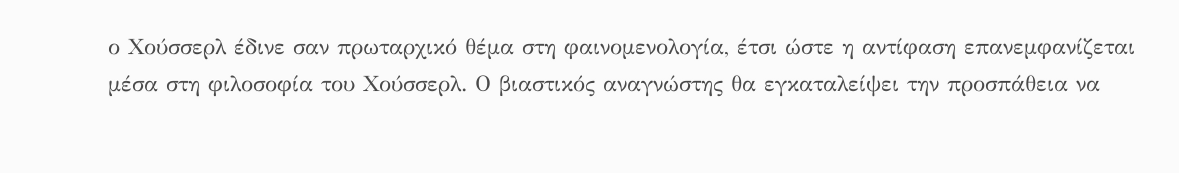ο Χούσσερλ έδινε σαν πρωταρχικό θέμα στη φαινομενολογία, έτσι ώστε η αντίφαση επανεμφανίζεται μέσα στη φιλοσοφία του Χούσσερλ. Ο βιαστικός αναγνώστης θα εγκαταλείψει την προσπάθεια να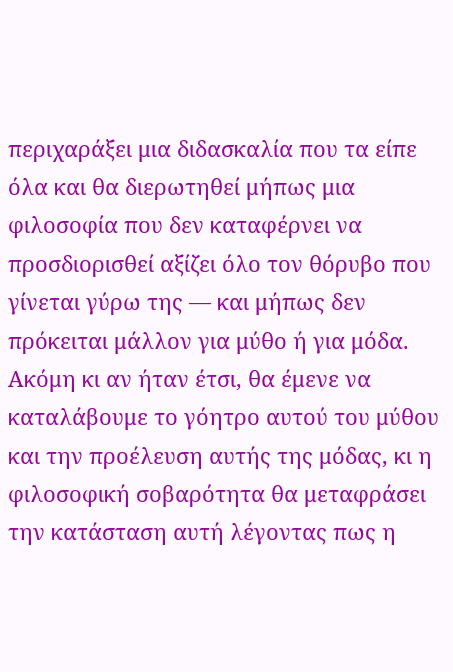περιχαράξει μια διδασκαλία που τα είπε όλα και θα διερωτηθεί μήπως μια φιλοσοφία που δεν καταφέρνει να προσδιορισθεί αξίζει όλο τον θόρυβο που γίνεται γύρω της — και μήπως δεν πρόκειται μάλλον για μύθο ή για μόδα.
Ακόμη κι αν ήταν έτσι, θα έμενε να καταλάβουμε το γόητρο αυτού του μύθου και την προέλευση αυτής της μόδας, κι η φιλοσοφική σοβαρότητα θα μεταφράσει την κατάσταση αυτή λέγοντας πως η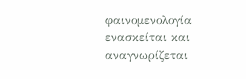φαινομενολογία ενασκείται και αναγνωρίζεται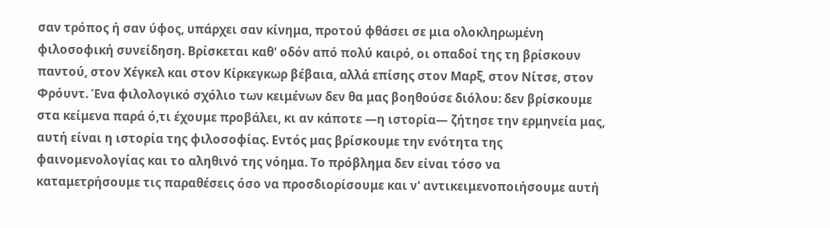σαν τρόπος ή σαν ύφος, υπάρχει σαν κίνημα, προτού φθάσει σε μια ολοκληρωμένη φιλοσοφική συνείδηση. Βρίσκεται καθ' οδόν από πολύ καιρό, οι οπαδοί της τη βρίσκουν παντού, στον Χέγκελ και στον Κίρκεγκωρ βέβαια, αλλά επίσης στον Μαρξ, στον Νίτσε, στον Φρόυντ. Ένα φιλολογικό σχόλιο των κειμένων δεν θα μας βοηθούσε διόλου: δεν βρίσκουμε στα κείμενα παρά ό,τι έχουμε προβάλει, κι αν κάποτε —η ιστορία— ζήτησε την ερμηνεία μας, αυτή είναι η ιστορία της φιλοσοφίας. Εντός μας βρίσκουμε την ενότητα της φαινομενολογίας και το αληθινό της νόημα. Το πρόβλημα δεν είναι τόσο να καταμετρήσουμε τις παραθέσεις όσο να προσδιορίσουμε και ν' αντικειμενοποιήσουμε αυτή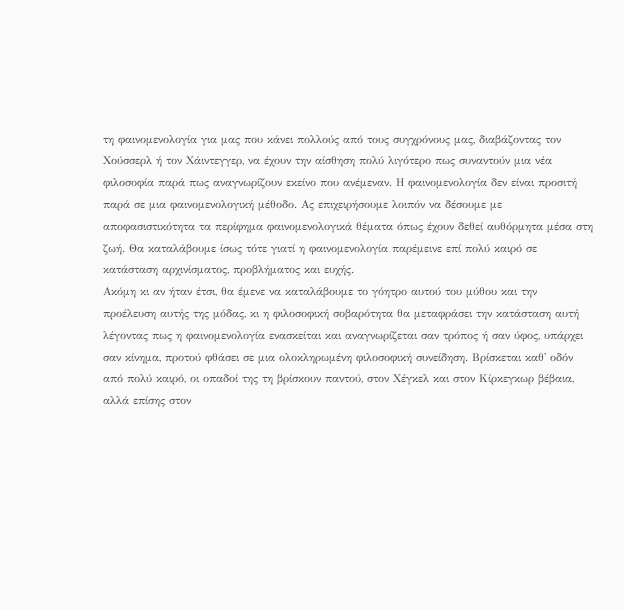τη φαινομενολογία για μας που κάνει πολλούς από τους συγχρόνους μας, διαβάζοντας τον Χούσσερλ ή τον Χάιντεγγερ, να έχουν την αίσθηση πολύ λιγότερο πως συναντούν μια νέα φιλοσοφία παρά πως αναγνωρίζουν εκείνο που ανέμεναν. Η φαινομενολογία δεν είναι προσιτή παρά σε μια φαινομενολογική μέθοδο. Ας επιχειρήσουμε λοιπόν να δέσουμε με αποφασιστικότητα τα περίφημα φαινομενολογικά θέματα όπως έχουν δεθεί αυθόρμητα μέσα στη ζωή. Θα καταλάβουμε ίσως τότε γιατί η φαινομενολογία παρέμεινε επί πολύ καιρό σε κατάσταση αρχινίσματος, προβλήματος και ευχής.
Ακόμη κι αν ήταν έτσι, θα έμενε να καταλάβουμε το γόητρο αυτού του μύθου και την προέλευση αυτής της μόδας, κι η φιλοσοφική σοβαρότητα θα μεταφράσει την κατάσταση αυτή λέγοντας πως η φαινομενολογία ενασκείται και αναγνωρίζεται σαν τρόπος ή σαν ύφος, υπάρχει σαν κίνημα, προτού φθάσει σε μια ολοκληρωμένη φιλοσοφική συνείδηση. Βρίσκεται καθ' οδόν από πολύ καιρό, οι οπαδοί της τη βρίσκουν παντού, στον Χέγκελ και στον Κίρκεγκωρ βέβαια, αλλά επίσης στον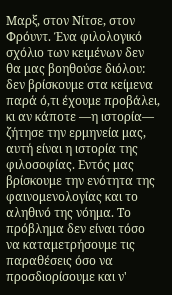Μαρξ, στον Νίτσε, στον Φρόυντ. Ένα φιλολογικό σχόλιο των κειμένων δεν θα μας βοηθούσε διόλου: δεν βρίσκουμε στα κείμενα παρά ό,τι έχουμε προβάλει, κι αν κάποτε —η ιστορία— ζήτησε την ερμηνεία μας, αυτή είναι η ιστορία της φιλοσοφίας. Εντός μας βρίσκουμε την ενότητα της φαινομενολογίας και το αληθινό της νόημα. Το πρόβλημα δεν είναι τόσο να καταμετρήσουμε τις παραθέσεις όσο να προσδιορίσουμε και ν'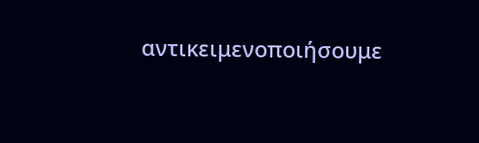αντικειμενοποιήσουμε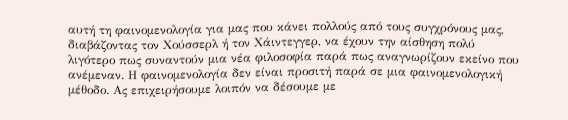αυτή τη φαινομενολογία για μας που κάνει πολλούς από τους συγχρόνους μας, διαβάζοντας τον Χούσσερλ ή τον Χάιντεγγερ, να έχουν την αίσθηση πολύ λιγότερο πως συναντούν μια νέα φιλοσοφία παρά πως αναγνωρίζουν εκείνο που ανέμεναν. Η φαινομενολογία δεν είναι προσιτή παρά σε μια φαινομενολογική μέθοδο. Ας επιχειρήσουμε λοιπόν να δέσουμε με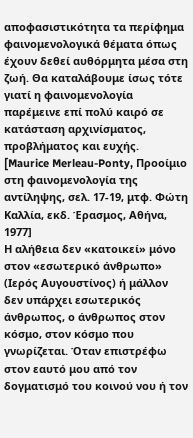αποφασιστικότητα τα περίφημα φαινομενολογικά θέματα όπως έχουν δεθεί αυθόρμητα μέσα στη ζωή. Θα καταλάβουμε ίσως τότε γιατί η φαινομενολογία παρέμεινε επί πολύ καιρό σε κατάσταση αρχινίσματος, προβλήματος και ευχής.
[Maurice Merleau-Ponty, Προοίμιο στη φαινομενολογία της αντίληψης, σελ. 17-19, μτφ. Φώτη Καλλία, εκδ. Έρασμος, Αθήνα, 1977]
Η αλήθεια δεν «κατοικεί» μόνο στον «εσωτερικό άνθρωπο» (Ιερός Αυγουστίνος) ή μάλλον δεν υπάρχει εσωτερικός άνθρωπος, ο άνθρωπος στον κόσμο, στον κόσμο που γνωρίζεται. Όταν επιστρέφω στον εαυτό μου από τον δογματισμό του κοινού νου ή τον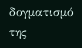δογματισμό της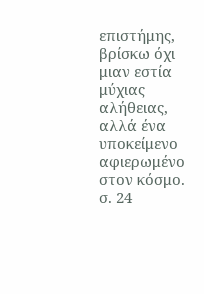επιστήμης, βρίσκω όχι μιαν εστία μύχιας αλήθειας, αλλά ένα υποκείμενο αφιερωμένο στον κόσμο.
σ. 24